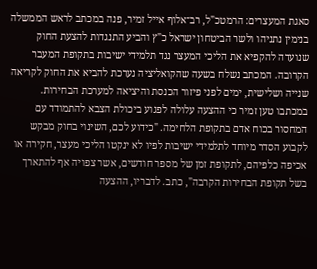סאגת המעצרים: הרמטכ"ל, רב־אלוף אייל זמיר, פנה במכתב לראש הממשלה בנימין נתניהו ולשר הביטחון ישראל כ"ץ והביע התנגדות להצעת החוק שנועדה להקפיא את הליכי המעצר נגד תלמידי ישיבות בתקופת המעבר הקרובה. המכתב נשלח בשעה שהקואליציה נערכת להביא את החוק לקריאה שנייה ושלישית, ימים לפני פיזור הכנסת והיציאה למערכת הבחירות.
במכתבו טען זמיר כי ההצעה עלולה לפגוע ביכולת הצבא להתמודד עם המחסור בכוח אדם בתקופת הלחימה. "כידוע לכם, השינוי בחוק מבקש לקבוע הסדר מיוחד לתלמידי ישיבות לפיו לא ינקטו הליכי מעצר, חקירה או אכיפה כלפיהם, לתקופת זמן של מספר חודשים, אשר צפויה אף להתארך בשל תקופת הבחירות הקרבה", כתב. לדבריו, ההצעה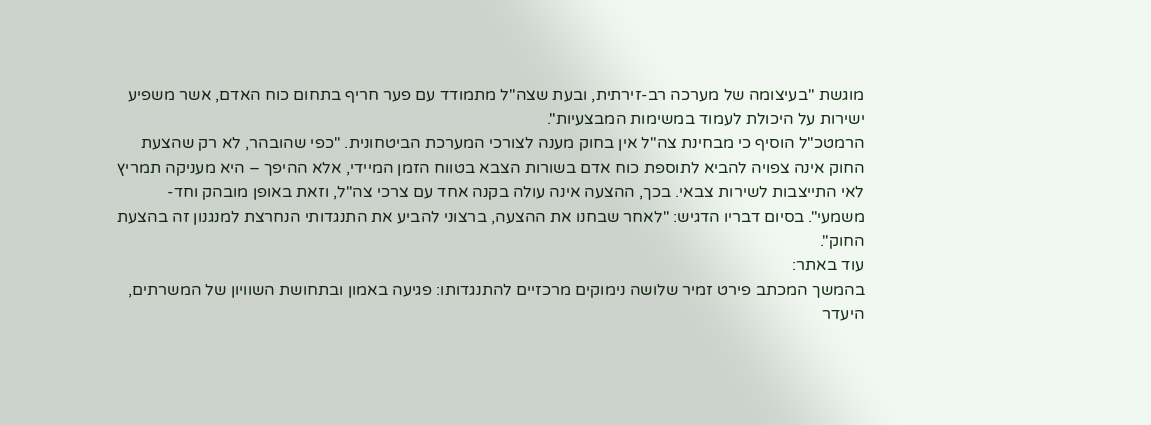מוגשת "בעיצומה של מערכה רב-זירתית, ובעת שצה"ל מתמודד עם פער חריף בתחום כוח האדם, אשר משפיע ישירות על היכולת לעמוד במשימות המבצעיות".
הרמטכ"ל הוסיף כי מבחינת צה"ל אין בחוק מענה לצורכי המערכת הביטחונית. "כפי שהובהר, לא רק שהצעת החוק אינה צפויה להביא לתוספת כוח אדם בשורות הצבא בטווח הזמן המיידי, אלא ההיפך – היא מעניקה תמריץ לאי התייצבות לשירות צבאי. בכך, ההצעה אינה עולה בקנה אחד עם צרכי צה"ל, וזאת באופן מובהק וחד-משמעי". בסיום דבריו הדגיש: "לאחר שבחנו את ההצעה, ברצוני להביע את התנגדותי הנחרצת למנגנון זה בהצעת החוק".
עוד באתר:
בהמשך המכתב פירט זמיר שלושה נימוקים מרכזיים להתנגדותו: פגיעה באמון ובתחושת השוויון של המשרתים, היעדר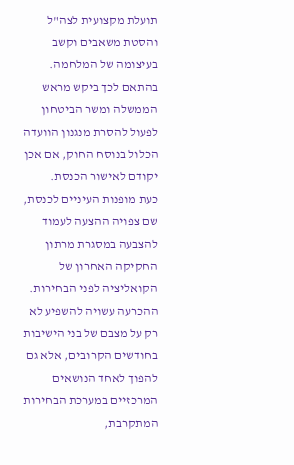תועלת מקצועית לצה"ל והסטת משאבים וקשב בעיצומה של המלחמה. בהתאם לכך ביקש מראש הממשלה ומשר הביטחון לפעול להסרת מנגנון הוועדה הכלול בנוסח החוק, אם אכן יקודם לאישור הכנסת.
כעת מופנות העיניים לכנסת, שם צפויה ההצעה לעמוד להצבעה במסגרת מרתון החקיקה האחרון של הקואליציה לפני הבחירות. ההכרעה עשויה להשפיע לא רק על מצבם של בני הישיבות בחודשים הקרובים, אלא גם להפוך לאחד הנושאים המרכזיים במערכת הבחירות המתקרבת,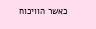כאשר הוויכוח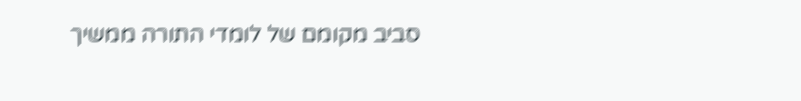סביב מקומם של לומדי התורה ממשיך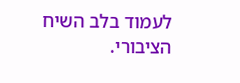לעמוד בלב השיח הציבורי.